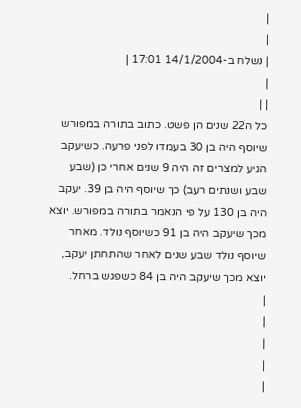|
|
| נשלח ב-14/1/2004 17:01 |
|
| |
כל ה22 שנים הן פשט. כתוב בתורה במפורש שיוסף היה בן 30 בעמדו לפני פרעה. כשיעקב הגיע למצרים זה היה 9 שנים אחרי כן (שבע שבע ושנתים רעב) כך שיוסף היה בן 39. יעקב היה בן 130 על פי הנאמר בתורה במפורש. יוצא מכך שיעקב היה בן 91 כשיוסף נולד. מאחר שיוסף נולד שבע שנים לאחר שהתחתן יעקב, יוצא מכך שיעקב היה בן 84 כשפגש ברחל.
|
|
|
|
|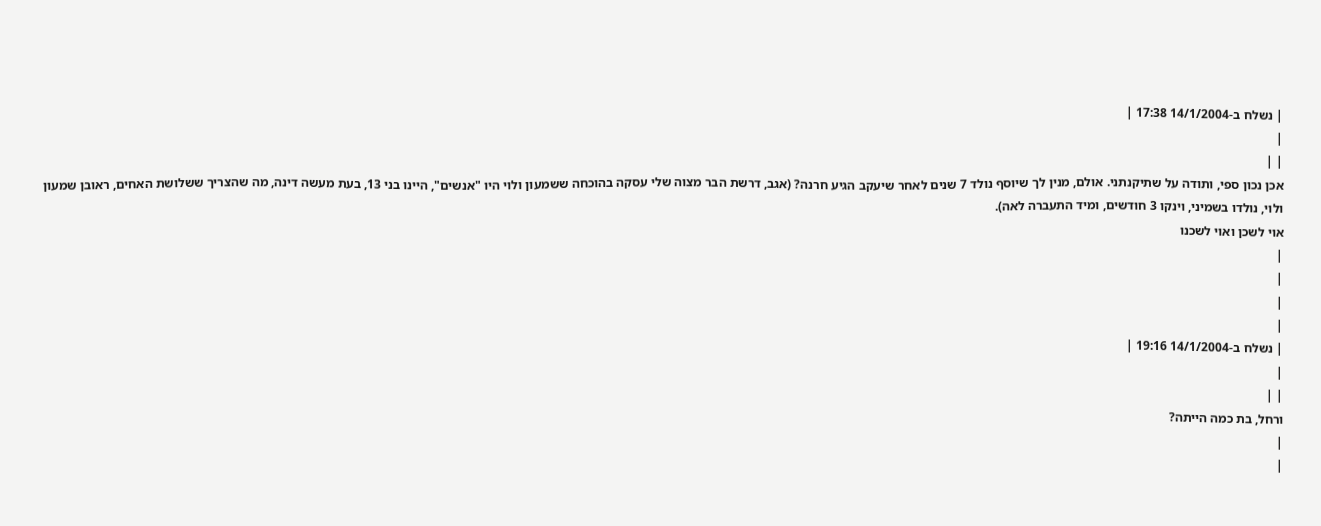| נשלח ב-14/1/2004 17:38 |
|
| |
אכן נכון ספי, ותודה על שתיקנתני. אולם, מנין לך שיוסף נולד 7 שנים לאחר שיעקב הגיע חרנה? (אגב, דרשת הבר מצוה שלי עסקה בהוכחה ששמעון ולוי היו "אנשים", היינו בני 13, בעת מעשה דינה, מה שהצריך ששלושת האחים, ראובן שמעון ולוי, נולדו בשמיני, וינקו 3 חודשים, ומיד התעברה לאה).
אוי לשכן ואוי לשכנו
|
|
|
|
| נשלח ב-14/1/2004 19:16 |
|
| |
ורחל, בת כמה הייתה?
|
|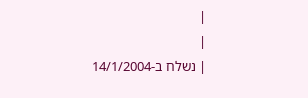|
|
| נשלח ב-14/1/2004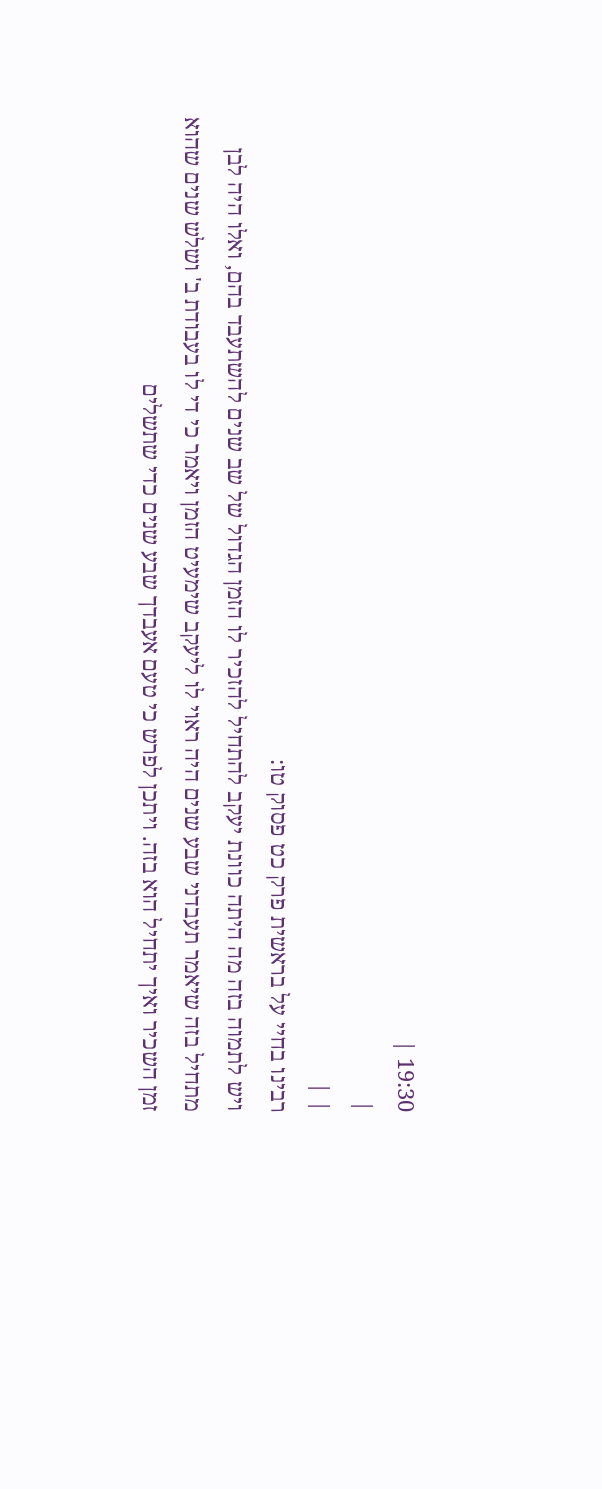19:30 |
|
| |
רבינו בחיי על בראשית פרק כט פסוק טו:
ויש לתמוה בזה מה היתה כוונת יעקב להתחיל להזכיר לו הזמן הגדול של שב שנים להשתעבד בהם, ואלו היה לבן מתחיל בזה שיאמר תעבדני שבע שנים היה ראוי לו ליעקב שימעיט הזמן ויאמר כי די לו בעבודת ב' ושלש שנים שהוא זמן השכיר ואיך יתחיל הוא בזה. ויתכן לפרש כי טעם אעבדך שבע שנים כדי שתשלים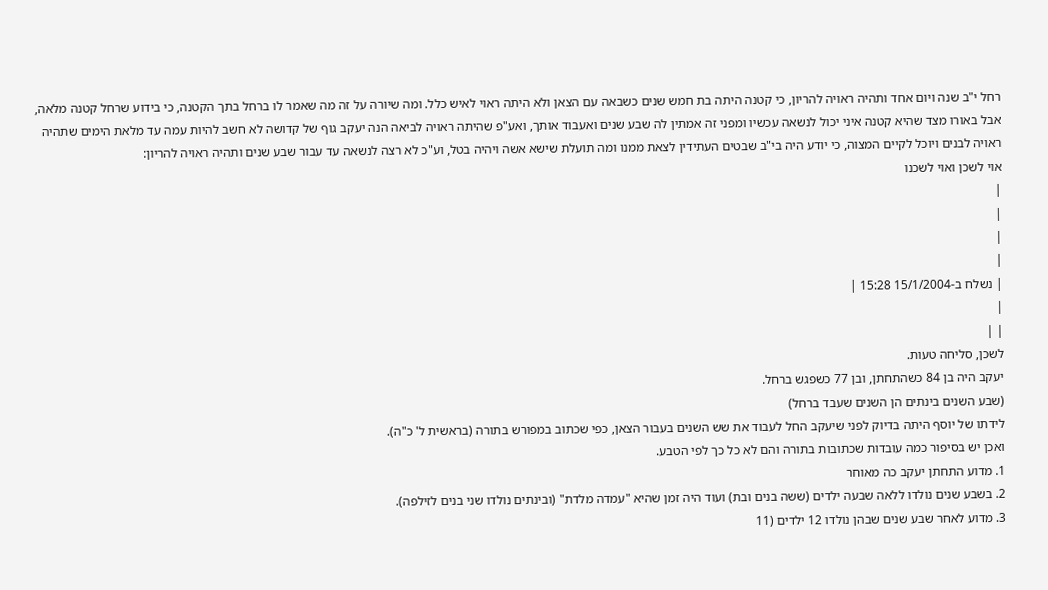רחל י"ב שנה ויום אחד ותהיה ראויה להריון, כי קטנה היתה בת חמש שנים כשבאה עם הצאן ולא היתה ראוי לאיש כלל. ומה שיורה על זה מה שאמר לו ברחל בתך הקטנה, כי בידוע שרחל קטנה מלאה, אבל באורו מצד שהיא קטנה איני יכול לנשאה עכשיו ומפני זה אמתין לה שבע שנים ואעבוד אותך, ואע"פ שהיתה ראויה לביאה הנה יעקב גוף של קדושה לא חשב להיות עמה עד מלאת הימים שתהיה ראויה לבנים ויוכל לקיים המצוה, כי יודע היה בי"ב שבטים העתידין לצאת ממנו ומה תועלת שישא אשה ויהיה בטל, וע"כ לא רצה לנשאה עד עבור שבע שנים ותהיה ראויה להריון:
אוי לשכן ואוי לשכנו
|
|
|
|
| נשלח ב-15/1/2004 15:28 |
|
| |
לשכן, סליחה טעות.
יעקב היה בן 84 כשהתחתן, ובן 77 כשפגש ברחל.
(שבע השנים בינתים הן השנים שעבד ברחל)
לידתו של יוסף היתה בדיוק לפני שיעקב החל לעבוד את שש השנים בעבור הצאן, כפי שכתוב במפורש בתורה (בראשית ל' כ"ה).
ואכן יש בסיפור כמה עובדות שכתובות בתורה והם לא כל כך לפי הטבע.
1. מדוע התחתן יעקב כה מאוחר
2. בשבע שנים נולדו ללאה שבעה ילדים (ששה בנים ובת) ועוד היה זמן שהיא "עמדה מלדת" (ובינתים נולדו שני בנים לזילפה).
3. מדוע לאחר שבע שנים שבהן נולדו 12 ילדים (11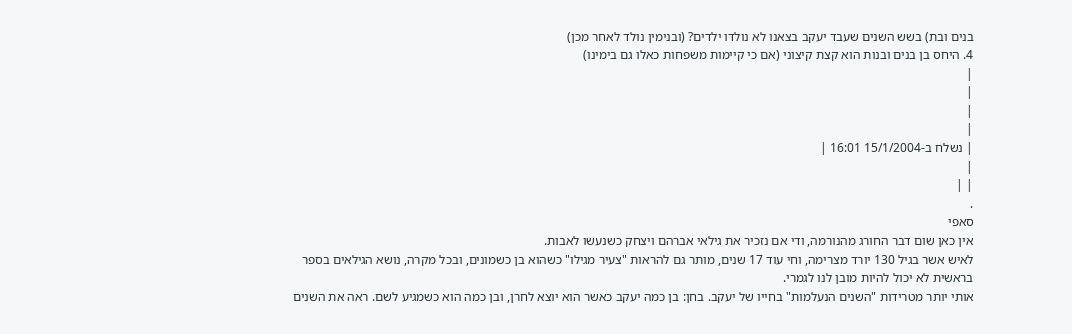בנים ובת) בשש השנים שעבד יעקב בצאנו לא נולדו ילדים? (ובנימין נולד לאחר מכן)
4. היחס בן בנים ובנות הוא קצת קיצוני (אם כי קיימות משפחות כאלו גם בימינו)
|
|
|
|
| נשלח ב-15/1/2004 16:01 |
|
| |
.
סאפי
אין כאן שום דבר החורג מהנורמה, ודי אם נזכיר את גילאי אברהם ויצחק כשנעשו לאבות.
לאיש אשר בגיל 130 יורד מצרימה, וחי עוד 17 שנים, מותר גם להראות "צעיר מגילו" כשהוא בן כשמונים, ובכל מקרה, נושא הגילאים בספר בראשית לא יכול להיות מובן לנו לגמרי.
אותי יותר מטרידות "השנים הנעלמות" בחייו של יעקב. בחן: בן כמה יעקב כאשר הוא יוצא לחרן, ובן כמה הוא כשמגיע לשם. ראה את השנים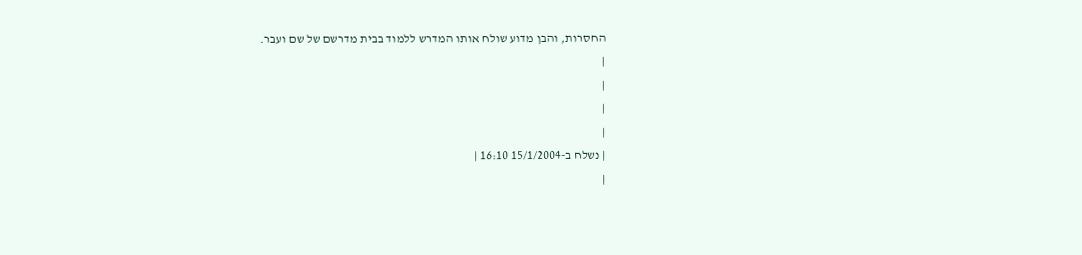החסרות, והבן מדוע שולח אותו המדרש ללמוד בבית מדרשם של שם ועבר.
|
|
|
|
| נשלח ב-15/1/2004 16:10 |
|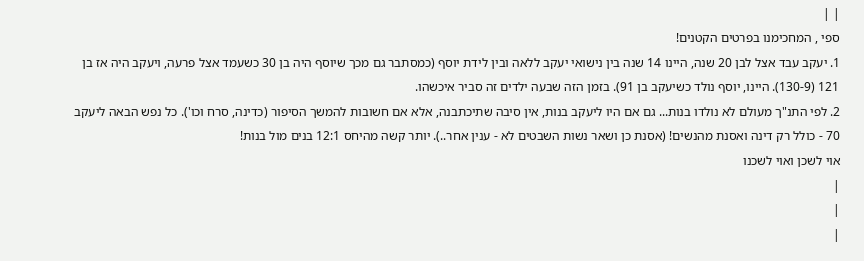| |
ספי , המחכימנו בפרטים הקטנים!
1. יעקב עבד אצל לבן 20 שנה, היינו 14 שנה בין נישואי יעקב ללאה ובין לידת יוסף (כמסתבר גם מכך שיוסף היה בן 30 כשעמד אצל פרעה, ויעקב היה אז בן 121 (130-9). היינו, יוסף נולד כשיעקב בן 91). בזמן הזה שבעה ילדים זה סביר איכשהו.
2. לפי התנ"ך מעולם לא נולדו בנות... גם אם היו ליעקב בנות, אין סיבה שתיכתבנה, אלא אם חשובות להמשך הסיפור (כדינה, סרח וכו'). כל נפש הבאה ליעקב 70 - כולל רק דינה ואסנת מהנשים! (אסנת כן ושאר נשות השבטים לא - ענין אחר..). יותר קשה מהיחס 12:1 בנים מול בנות!
אוי לשכן ואוי לשכנו
|
|
|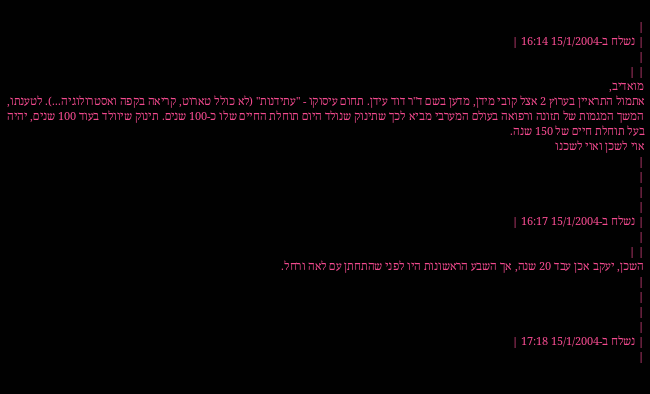|
| נשלח ב-15/1/2004 16:14 |
|
| |
מואדיב,
אתמול התראיין בערוץ 2 אצל קובי מידן, מדען בשם ד"ר דוד עידן. תחום עיסוקו - "עתידנות" (לא כולל טארוט, קריאה בקפה ואסטרולוגיה...). לטענתו, המשך המגמות של תזונה ורפואה בעולם המערבי מביא לכך שתינוק שנולד היום תוחלת החיים שלו כ-100 שנים. תינוק שיוולד בעוד 100 שנים, יהיה בעל תוחלת חיים של 150 שנה.
אוי לשכן ואוי לשכנו
|
|
|
|
| נשלח ב-15/1/2004 16:17 |
|
| |
השכן, יעקב אכן עבד 20 שנה, אך השבע הראשונות היו לפני שהתחתן עם לאה ורחל.
|
|
|
|
| נשלח ב-15/1/2004 17:18 |
|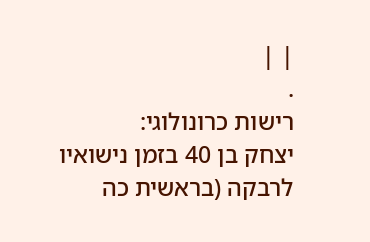| |
.
רישות כרונולוגי:
יצחק בן 40 בזמן נישואיו לרבקה (בראשית כה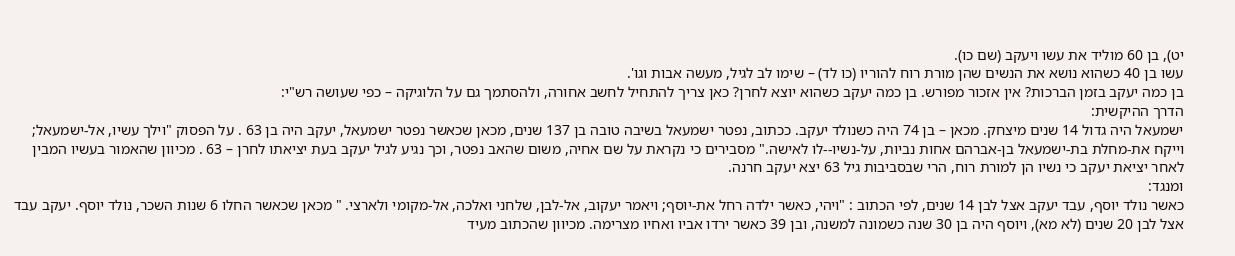יט), בן 60 מוליד את עשו ויעקב (שם כו).
עשו בן 40 כשהוא נושא את הנשים שהן מורת רוח להוריו (כו לד) – שימו לב לגיל, מעשה אבות וגו'.
בן כמה יעקב בזמן הברכות? אין אזכור מפורש. בן כמה יעקב כשהוא יוצא לחרן? כאן צריך להתחיל לחשב אחורה, ולהסתמך גם על הלוגיקה – כפי שעושה רש"י:
הדרך ההיקשית:
ישמעאל היה גדול 14 שנים מיצחק. מכאן – בן 74 היה כשנולד יעקב. ככתוב, נפטר ישמעאל בשיבה טובה בן 137 שנים, מכאן שכאשר נפטר ישמעאל, יעקב היה בן 63 . על הפסוק "וילך עשיו, אל-ישמעאל; וייקח את-מחלת בת-ישמעאל בן-אברהם אחות נביות, על-נשיו--לו לאישה." מסבירים כי נקראת על שם אחיה, משום שהאב נפטר, וכך נגיע לגיל יעקב בעת יציאתו לחרן – 63 . מכיוון שהאמור בעשיו המבין לאחר יציאת יעקב כי נשיו הן למורת רוח, הרי שבסביבות גיל 63 יצא יעקב חרנה.
ומנגד:
כאשר נולד יוסף, עבד יעקב אצל לבן 14 שנים, לפי הכתוב : "ויהי, כאשר ילדה רחל את-יוסף; ויאמר יעקוב, אל-לבן, שלחני ואלכה, אל-מקומי ולארצי. " מכאן שכאשר החלו 6 שנות השכר, נולד יוסף. יעקב עבד אצל לבן 20 שנים (לא מא), ויוסף היה בן 30 שנה כשמונה למשנה, ובן 39 כאשר ירדו אביו ואחיו מצרימה. מכיוון שהכתוב מעיד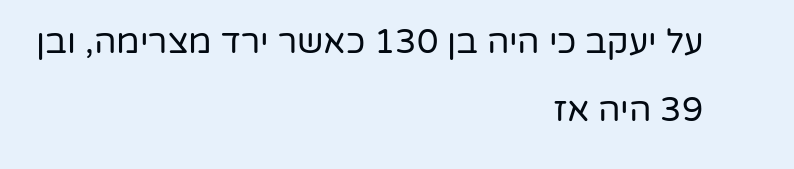על יעקב כי היה בן 130 כאשר ירד מצרימה, ובן 39 היה אז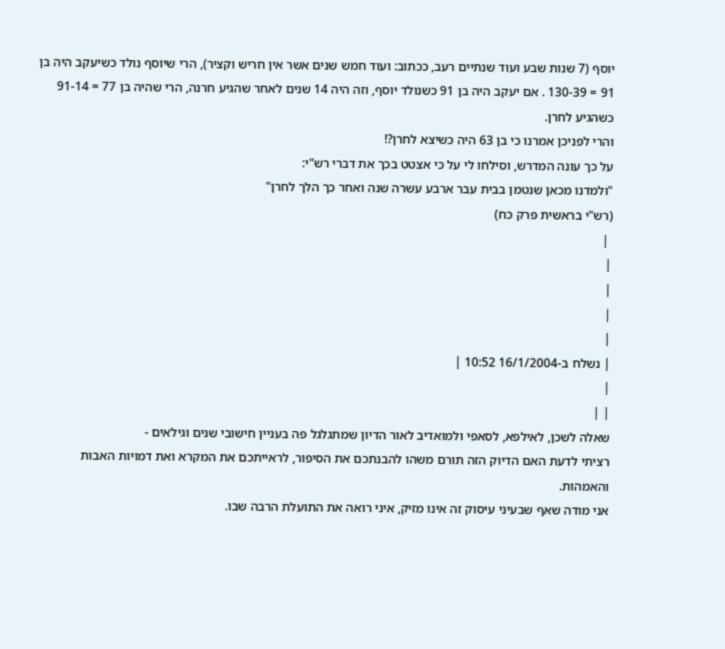יוסף (7 שנות שבע ועוד שנתיים רעב, ככתוב: ועוד חמש שנים אשר אין חריש וקציר), הרי שיוסף נולד כשיעקב היה בן 91 = 130-39 . אם יעקב היה בן 91 כשנולד יוסף, וזה היה 14 שנים לאחר שהגיע חרנה, הרי שהיה בן 77 = 91-14 כשהגיע לחרן.
והרי לפניכן אמרנו כי בן 63 היה כשיצא לחרן?!
על כך עונה המדרש, וסילחו לי על כי אצטט בכך את דברי רש"י:
"ולמדנו מכאן שנטמן בבית עבר ארבע עשרה שנה ואחר כך הלך לחרן"
(רש"י בראשית פרק כח)
 |
|
|
|
|
| נשלח ב-16/1/2004 10:52 |
|
| |
שאלה לשכן, לאילפא, לסאפי ולמואדיב לאור הדיון שמתגלגל פה בעניין חישובי שנים וגילאים -
רציתי לדעת האם הדיוק הזה תורם משהו להבנתכם את הסיפור, לראייתכם את המקרא ואת דמויות האבות והאמהות.
אני מודה שאף שבעיני עיסוק זה אינו מזיק, איני רואה את התועלת הרבה שבו.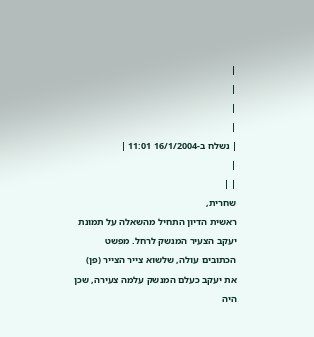|
|
|
|
| נשלח ב-16/1/2004 11:01 |
|
| |
שחרית,
ראשית הדיון התחיל מהשאלה על תמונת יעקב הצעיר המנשק לרחל. מפשט הכתובים עולה, שלשוא צייר הצייר (פן) את יעקב כעלם המנשק עלמה צעירה, שכן היה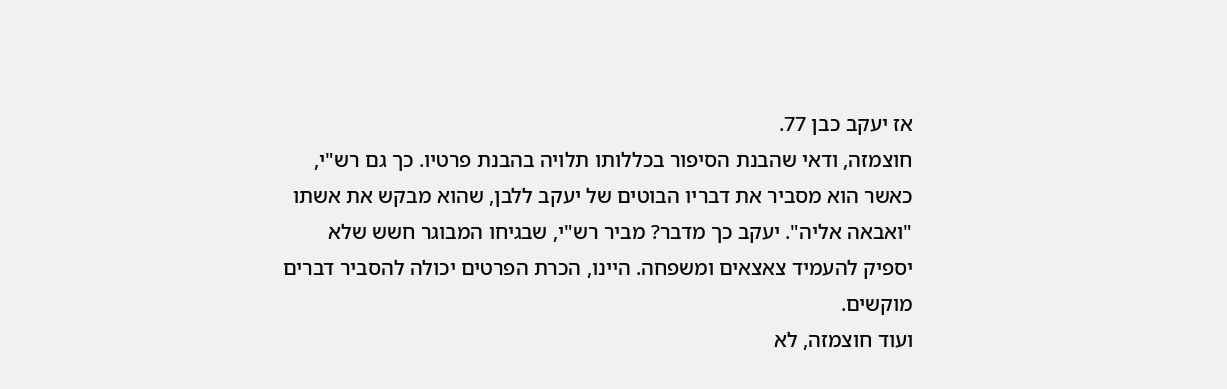אז יעקב כבן 77.
חוצמזה, ודאי שהבנת הסיפור בכללותו תלויה בהבנת פרטיו. כך גם רש"י, כאשר הוא מסביר את דבריו הבוטים של יעקב ללבן, שהוא מבקש את אשתו "ואבאה אליה". יעקב כך מדבר? מביר רש"י, שבגיחו המבוגר חשש שלא יספיק להעמיד צאצאים ומשפחה. היינו, הכרת הפרטים יכולה להסביר דברים מוקשים.
ועוד חוצמזה, לא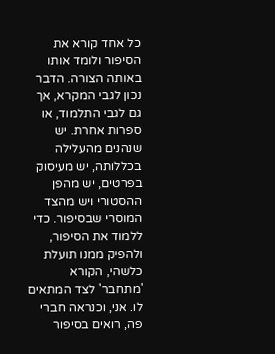כל אחד קורא את הסיפור ולומד אותו באותה הצורה. הדבר נכון לגבי המקרא, אך גם לגבי התלמוד, או ספרות אחרת. יש שנהנים מהעלילה בכללותה, יש מעיסוק בפרטים, יש מהפן ההסטורי ויש מהצד המוסרי שבסיפור. כדי ללמוד את הסיפור, ולהפיק ממנו תועלת כלשהי, הקורא 'מתחבר' לצד המתאים לו. אני, וכנראה חברי פה, רואים בסיפור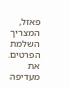פאזל, המצריך השלמת הפרטים. את מעדיפה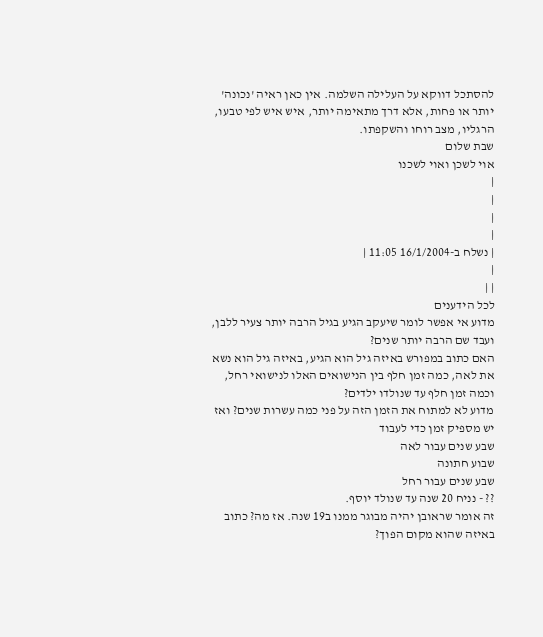להסתכל דווקא על העלילה השלמה. אין כאן ראיה 'נכונה' יותר או פחות, אלא דרך מתאימה יותר, איש איש לפי טבעו, הרגליו, מצב רוחו והשקפתו.
שבת שלום
אוי לשכן ואוי לשכנו
|
|
|
|
| נשלח ב-16/1/2004 11:05 |
|
| |
לכל הידענים
מדוע אי אפשר לומר שיעקב הגיע בגיל הרבה יותר צעיר ללבן, ועבד שם הרבה יותר שנים?
האם כתוב במפורש באיזה גיל הוא הגיע, באיזה גיל הוא נשא את לאה, כמה זמן חלף בין הנישואים האלו לנישואי רחל, וכמה זמן חלף עד שנולדו ילדים?
מדוע לא למתוח את הזמן הזה על פני כמה עשרות שנים? ואז יש מספיק זמן כדי לעבוד
שבע שנים עבור לאה
שבוע חתונה
שבע שנים עבור רחל
?? - נניח 20 שנה עד שנולד יוסף.
זה אומר שראובן יהיה מבוגר ממנו ב19 שנה. אז מה? כתוב באיזה שהוא מקום הפוך?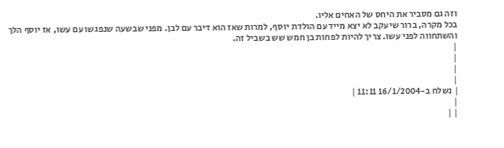וזה גם מסביר את היחס של האחים אליו.
בכל מקרה, ברור שיעקב לא יצא מייד עם הולדת יוסף, למרות שאז הוא דיבר עם לבן. מפני שבשעה שנפגשו עם עשו, אז יוסף הלך והשתחווה לפני עשו. צריך להיות לפחות בן חמש שש בשביל זה.
|
|
|
|
| נשלח ב-16/1/2004 11:11 |
|
| |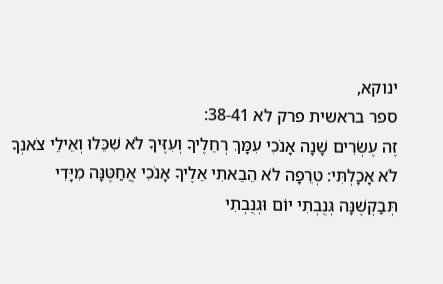ינוקא,
ספר בראשית פרק לא 38-41:
זֶה עֶשְׂרִים שָׁנָה אָנֹכִי עִמָּךְ רְחֵלֶיךָ וְעִזֶּיךָ לֹא שִׁכֵּלוּ וְאֵילֵי צֹאנְךָ לֹא אָכָלְתִּי: טְרֵפָה לֹא הֵבֵאתִי אֵלֶיךָ אָנֹכִי אֲחַטֶּנָּה מִיָּדִי תְּבַקְשֶׁנָּה גְּנֻבְתִי יוֹם וּגְנֻבְתִי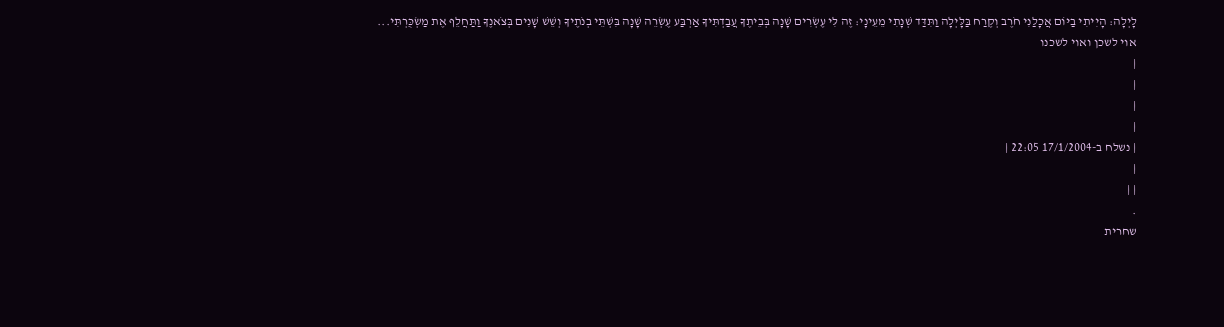לָיְלָה: הָיִיתִי בַיּוֹם אֲכָלַנִי חֹרֶב וְקֶרַח בַּלָּיְלָה וַתִּדַּד שְׁנָתִי מֵעֵינָי: זֶה לִּי עֶשְׂרִים שָׁנָה בְּבֵיתֶךָ עֲבַדְתִּיךָ אַרְבַּע עֶשְׂרֵה שָׁנָה בִּשְׁתֵּי בְנֹתֶיךָ וְשֵׁשׁ שָׁנִים בְּצֹאנֶךָ וַתַּחֲלֵף אֶת מַשְׂכֻּרְתִּי...
אוי לשכן ואוי לשכנו
|
|
|
|
| נשלח ב-17/1/2004 22:05 |
|
| |
.
שחרית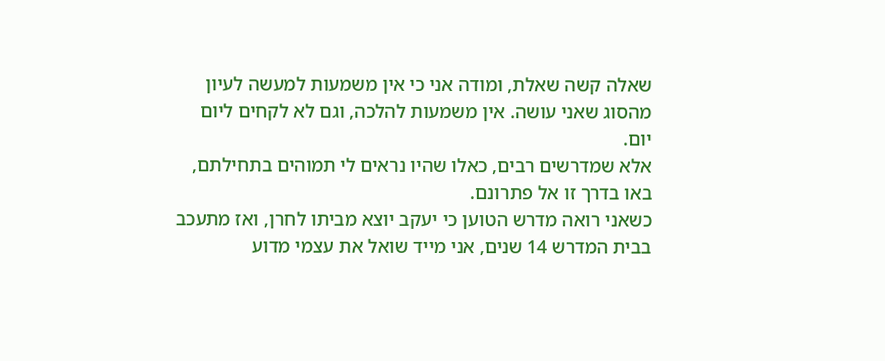שאלה קשה שאלת, ומודה אני כי אין משמעות למעשה לעיון מהסוג שאני עושה. אין משמעות להלכה, וגם לא לקחים ליום יום.
אלא שמדרשים רבים, כאלו שהיו נראים לי תמוהים בתחילתם, באו בדרך זו אל פתרונם.
כשאני רואה מדרש הטוען כי יעקב יוצא מביתו לחרן, ואז מתעכב בבית המדרש 14 שנים, אני מייד שואל את עצמי מדוע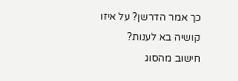כך אמר הדרשן? על איזו קושיה בא לענות?
חישוב מהסוג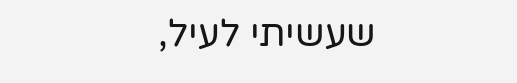שעשיתי לעיל,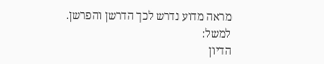מראה מדוע נדרש לכך הדרשן והפרשן.
למשל:
הדיון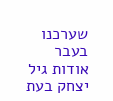שערכנו בעבר אודות גיל יצחק בעת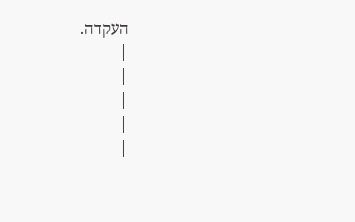העקדה.
|
|
|
|
|